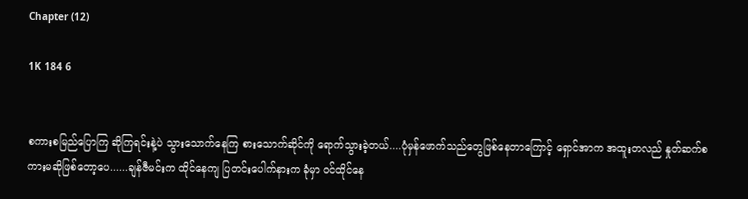Chapter (12)

1K 184 6


စကားစမြည်ပြောကြ ဆိုကြရင်းနဲ့ပဲ သွားသောက်နေကြ စားသောက်ဆိုင်ကို ရောက်သွားခဲ့တယ်....ပုံမှန်ဖောက်သည်တွေဖြစ်နေတာကြောင့် ရှောင်အာက အထူးတလည် နှုတ်ဆက်စကားမဆိုဖြစ်တော့ပေ......ချန်ဇီမင်းက ထိုင်နေကျ ပြတင်းပေါက်နားက ခုံမှာ ဝင်ထိုင်နေ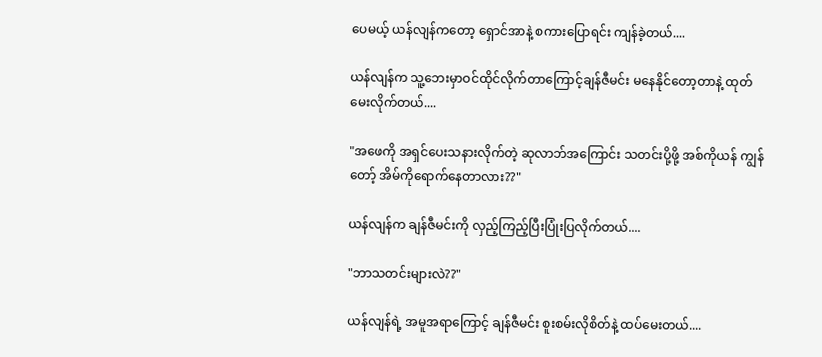ပေမယ့် ယန်လျန်ကတော့ ရှောင်အာနဲ့ စကားပြောရင်း ကျန်ခဲ့တယ်....

ယန်လျန်က သူ့ဘေးမှာဝင်ထိုင်လိုက်တာကြောင့်ချန်ဇီမင်း မနေနိုင်တော့တာနဲ့ ထုတ်မေးလိုက်တယ်....

"အဖေကို အရှင်ပေးသနားလိုက်တဲ့ ဆုလာဘ်အကြောင်း သတင်းပို့ဖို့ အစ်ကိုယန် ကျွန်တော့် အိမ်ကိုရောက်နေတာလား??"

ယန်လျန်က ချန်ဇီမင်းကို လှည့်ကြည့်ပြီးပြုံးပြလိုက်တယ်....

"ဘာသတင်းများလဲ??"

ယန်လျန်ရဲ့ အမူအရာကြောင့် ချန်ဇီမင်း စူးစမ်းလိုစိတ်နဲ့ ထပ်မေးတယ်....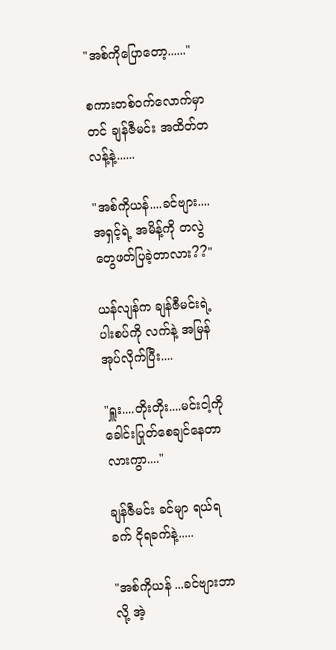"အစ်ကိုပြောတော့......"

စကားတစ်ဝက်လောက်မှာတင် ချန်ဇီမင်း အထိတ်တလန့်နဲ့......

"အစ်ကိုယန်....ခင်ဗျား....အရှင့်ရဲ့ အမိန့်ကို တလွဲတွေဖတ်ပြခဲ့တာလား??"

ယန်လျန်က ချန်ဇီမင်းရဲ့ ပါးစပ်ကို လက်နဲ့ အမြန်အုပ်လိုက်ပြီး....

"ရှူး....တိုးတိုး....မင်းငါ့ကို ခေါင်းပြုတ်စေချင်နေတာလားကွာ...."

ချန်ဇီမင်း ခင်မျာ ရယ်ရခက် ငိုရခက်နဲ့.....

"အစ်ကိုယန် ...ခင်ဗျားဘာလို့ အဲ့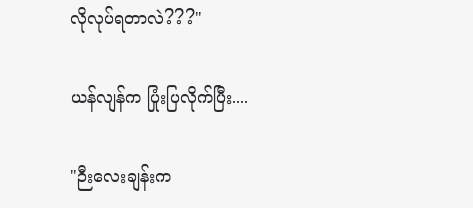လိုလုပ်ရတာလဲ???"

ယန်လျန်က ပြုံးပြလိုက်ပြီး....

"ဉီးလေးချန်းက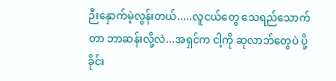ဉီးနှောက်မဲ့လွန်းတယ်.....လူငယ်တွေ သေရည်သောက်တာ ဘာဆန်းလို့လဲ...အရှင်က ငါ့ကို ဆုလာဘ်တွေပဲ ပို့ခိုင်း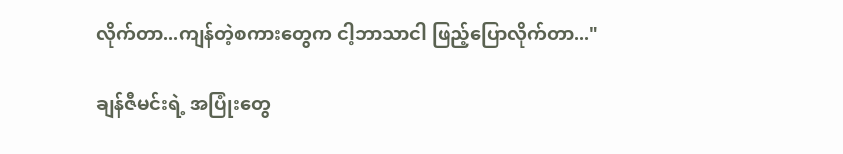လိုက်တာ...ကျန်တဲ့စကားတွေက ငါ့ဘာသာငါ ဖြည့်ပြောလိုက်တာ..."

ချန်ဇီမင်းရဲ့ အပြုံးတွေ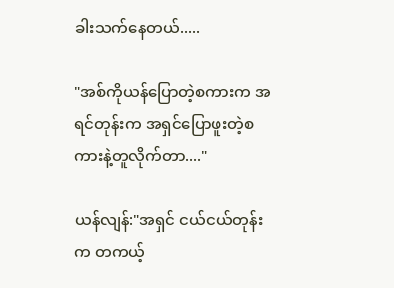ခါးသက်နေတယ်.....

"အစ်ကိုယန်ပြောတဲ့စကားက အရင်တုန်းက အရှင်ပြောဖူးတဲ့စကားနဲ့တူလိုက်တာ...."

ယန်လျန်:"အရှင် ငယ်ငယ်တုန်းက တကယ့်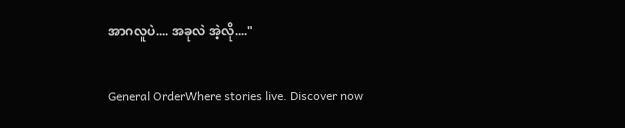အာဂလူပဲ.... အခုလဲ အဲ့လို...."

General OrderWhere stories live. Discover now